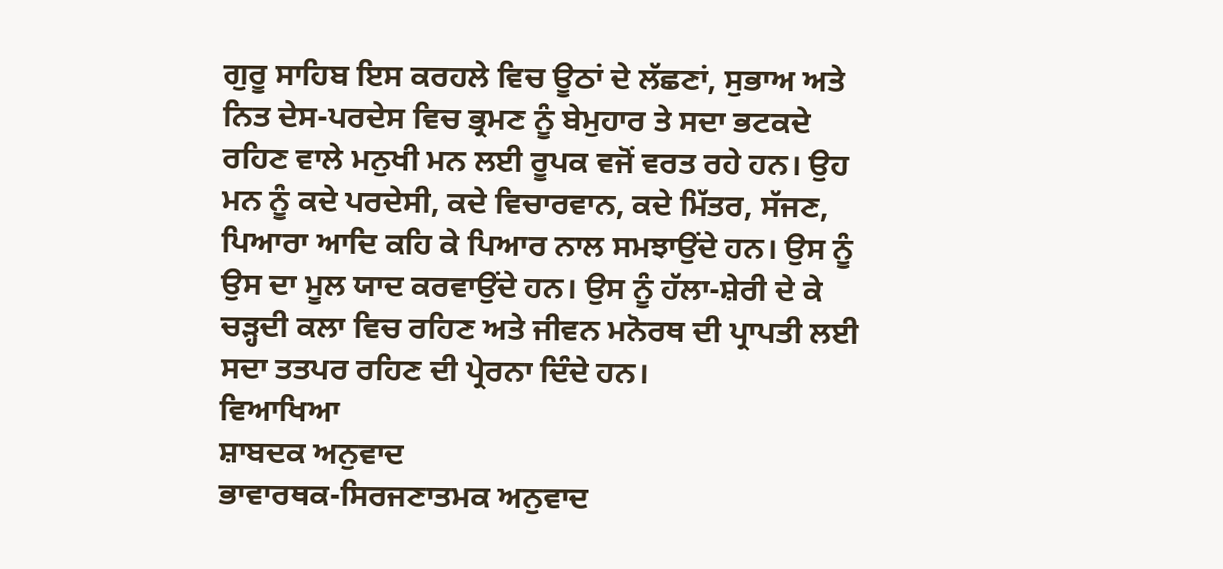ਗੁਰੂ ਸਾਹਿਬ ਇਸ ਕਰਹਲੇ ਵਿਚ ਊਠਾਂ ਦੇ ਲੱਛਣਾਂ, ਸੁਭਾਅ ਅਤੇ ਨਿਤ ਦੇਸ-ਪਰਦੇਸ ਵਿਚ ਭ੍ਰਮਣ ਨੂੰ ਬੇਮੁਹਾਰ ਤੇ ਸਦਾ ਭਟਕਦੇ ਰਹਿਣ ਵਾਲੇ ਮਨੁਖੀ ਮਨ ਲਈ ਰੂਪਕ ਵਜੋਂ ਵਰਤ ਰਹੇ ਹਨ। ਉਹ ਮਨ ਨੂੰ ਕਦੇ ਪਰਦੇਸੀ, ਕਦੇ ਵਿਚਾਰਵਾਨ, ਕਦੇ ਮਿੱਤਰ, ਸੱਜਣ, ਪਿਆਰਾ ਆਦਿ ਕਹਿ ਕੇ ਪਿਆਰ ਨਾਲ ਸਮਝਾਉਂਦੇ ਹਨ। ਉਸ ਨੂੰ ਉਸ ਦਾ ਮੂਲ ਯਾਦ ਕਰਵਾਉਂਦੇ ਹਨ। ਉਸ ਨੂੰ ਹੱਲਾ-ਸ਼ੇਰੀ ਦੇ ਕੇ ਚੜ੍ਹਦੀ ਕਲਾ ਵਿਚ ਰਹਿਣ ਅਤੇ ਜੀਵਨ ਮਨੋਰਥ ਦੀ ਪ੍ਰਾਪਤੀ ਲਈ ਸਦਾ ਤਤਪਰ ਰਹਿਣ ਦੀ ਪ੍ਰੇਰਨਾ ਦਿੰਦੇ ਹਨ।
ਵਿਆਖਿਆ
ਸ਼ਾਬਦਕ ਅਨੁਵਾਦ
ਭਾਵਾਰਥਕ-ਸਿਰਜਣਾਤਮਕ ਅਨੁਵਾਦ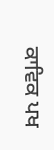ਕਾਵਿਕ ਪਖ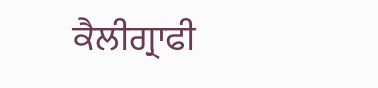ਕੈਲੀਗ੍ਰਾਫੀ